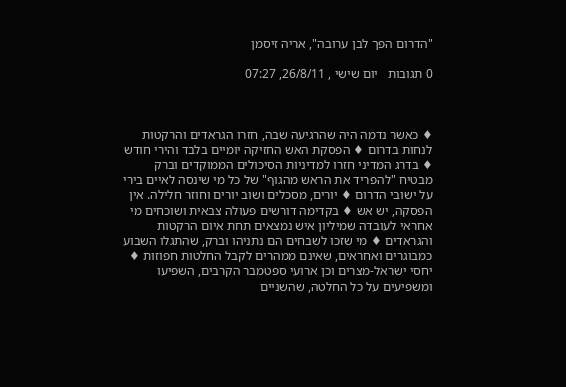"הדרום הפך לבן ערובה", אריה זיסמן

0 תגובות   יום שישי , 26/8/11, 07:27



♦ כאשר נדמה היה שהרגיעה שבה, חזרו הגראדים והרקטות לנחות בדרום ♦ הפסקת האש החזיקה יומיים בלבד והירי חודש ♦ בדרג המדיני חזרו למדיניות הסיכולים הממוקדים וברק מבטיח "להפריד את הראש מהגוף" של כל מי שינסה לאיים בירי על ישובי הדרום ♦ יורים, מסכלים ושוב יורים וחוזר חלילה. אין הפסקה, יש אש ♦ בקדימה דורשים פעולה צבאית ושוכחים מי אחראי לעובדה שמיליון איש נמצאים תחת איום הרקטות והגראדים ♦ מי שזכו לשבחים הם נתניהו וברק, שהתגלו השבוע כמבוגרים ואחראים, שאינם ממהרים לקבל החלטות חפוזות ♦ יחסי ישראל-מצרים וכן ארועי ספטמבר הקרבים, השפיעו ומשפיעים על כל החלטה, שהשניים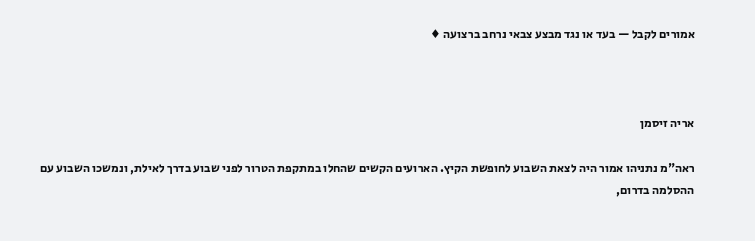אמורים לקבל — בעד או נגד מבצע צבאי נרחב ברצועה ♦



אריה זיסמן

ראה"מ נתניהו אמור היה לצאת השבוע לחופשת הקיץ. הארועים הקשים שהחלו במתקפת הטרור לפני שבוע בדרך לאילת, ונמשכו השבוע עם ההסלמה בדרום,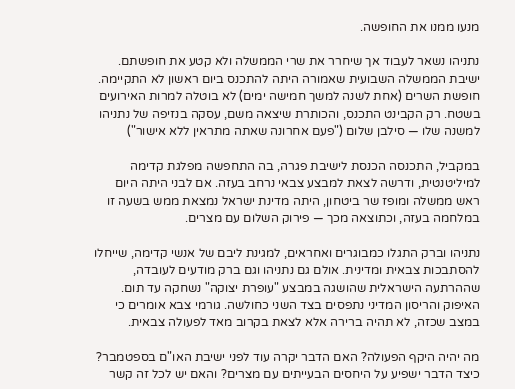מנעו ממנו את החופשה.

נתניהו נשאר לעבוד אך שיחרר את שרי הממשלה ולא קטע את חופשתם. ישיבת הממשלה השבועית שאמורה היתה להתכנס ביום ראשון לא התקיימה. חופשת השרים (אחת לשנה למשך חמישה ימים) לא בוטלה למרות האירועים בשטח. רק הקבינט התכנס, והכותרת שיצאה משם, עסקה בנזיפה של נתניהו למשנה שלו — סילבן שלום ("פעם אחרונה שאתה מתראין ללא אישור")

במקביל, התכנסה הכנסת לישיבת פגרה, בה התחפשה מפלגת קדימה למיליטנטית, ודרשה לצאת למבצע צבאי נרחב בעזה. אם לבני היתה היום ראש ממשלה ומופז שר ביטחון, היתה מדינת ישראל נמצאת ממש בשעה זו במלחמה בעזה, וכתוצאה מכך — פירוק השלום עם מצרים.

נתניהו וברק התגלו כמבוגרים ואחראים, למגינת ליבם של אנשי קדימה, שייחלו להסתבכות צבאית ומדינית. אולם גם נתניהו וגם ברק מודעים לעובדה, שההרתעה הישראלית שהושגה במבצע "עופרת יצוקה" נשחקה עד תום. האיפוק והריסון המדיני נתפסים בצד השני כחולשה. גורמי צבא אומרים כי במצב שכזה, לא תהיה ברירה אלא לצאת בקרוב מאד לפעולה צבאית.

מה יהיה היקף הפעולה? האם הדבר יקרה עוד לפני ישיבת האו"ם בספטמבר? כיצד הדבר ישפיע על היחסים הבעייתים עם מצרים? והאם יש לכל זה קשר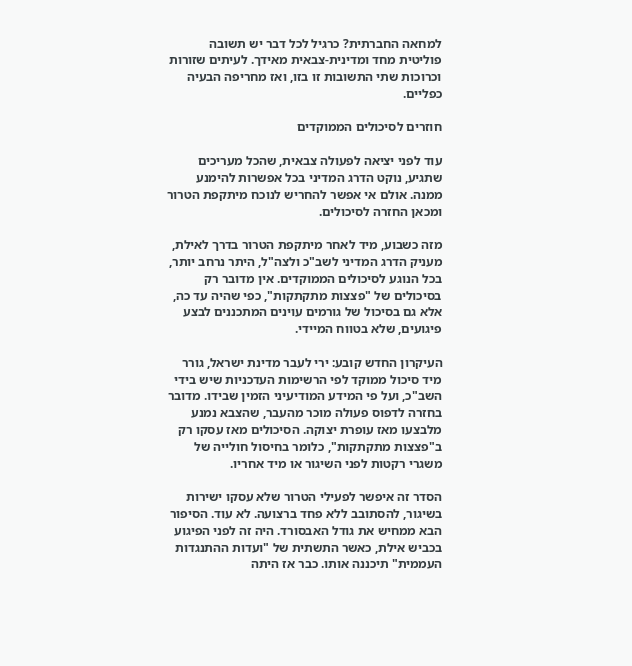למחאה החברתית? כרגיל לכל דבר יש תשובה פוליטית מחד ומדינית-צבאית מאידך. לעיתים שזורות וכרוכות שתי התשובות זו בזו, ואז מחריפה הבעיה כפליים.

חוזרים לסיכולים הממוקדים

עוד לפני יציאה לפעולה צבאית, שהכל מעריכים שתגיע, נוקט הדרג המדיני בכל אפשרות להימנע ממנה. אולם אי אפשר להחריש לנוכח מיתקפת הטרור ומכאן החזרה לסיכולים.

מזה כשבוע, מיד לאחר מיתקפת הטרור בדרך לאילת, מעניק הדרג המדיני לשב"כ ולצה"ל, היתר נרחב יותר, בכל הנוגע לסיכולים הממוקדים. אין מדובר רק בסיכולים של "פצצות מתקתקות", כפי שהיה עד כה, אלא גם בסיכול של גורמים עוינים המתכננים לבצע פיגועים, שלא בטווח המיידי.

העיקרון החדש קובע: ירי לעבר מדינת ישראל, גורר מיד סיכול ממוקד לפי הרשימות העדכניות שיש בידי השב"כ, ועל פי המידע המודיעיני הזמין שבידו. מדובר בחזרה לדפוס פעולה מוכר מהעבר, שהצבא נמנע מלבצעו מאז עופרת יצוקה. הסיכולים מאז עסקו רק ב"פצצות מתקתקות", כלומר בחיסול חולייה של משגרי רקטות לפני השיגור או מיד אחריו.

הסדר זה איפשר לפעילי הטרור שלא עסקו ישירות בשיגור, להסתובב ללא פחד ברצועה. לא עוד. הסיפור הבא ממחיש את גודל האבסורד. היה זה לפני הפיגוע בכביש אילת, כאשר התשתית של "ועדות ההתנגדות העממית" תיכננה אותו. כבר אז היתה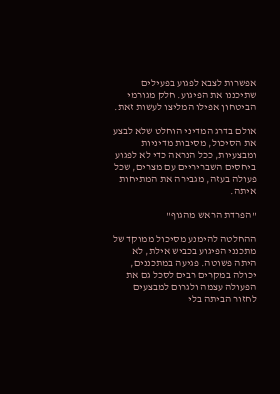אפשרות לצבא לפגוע בפעילים שתיכננו את הפיגוע. חלק מגורמי הביטחון אפילו המליצו לעשות זאת.

אולם בדרג המדיני הוחלט שלא לבצע את הסיכול, מסיבות מדיניות ומבצעיות, ככל הנראה כדי לא לפגוע ביחסים השבריריים עם מצרים, שכל פעולה בעזה, מגבירה את המתיחות איתה.

"הפרדת הראש מהגוף"

ההחלטה להימנע מסיכול ממוקד של מתכנני הפיגוע בכביש אילת, לא היתה פשוטה. פגיעה במתכננים, יכולה במקרים רבים לסכל גם את הפעולה עצמה ולגרום למבצעים לחזור הביתה בלי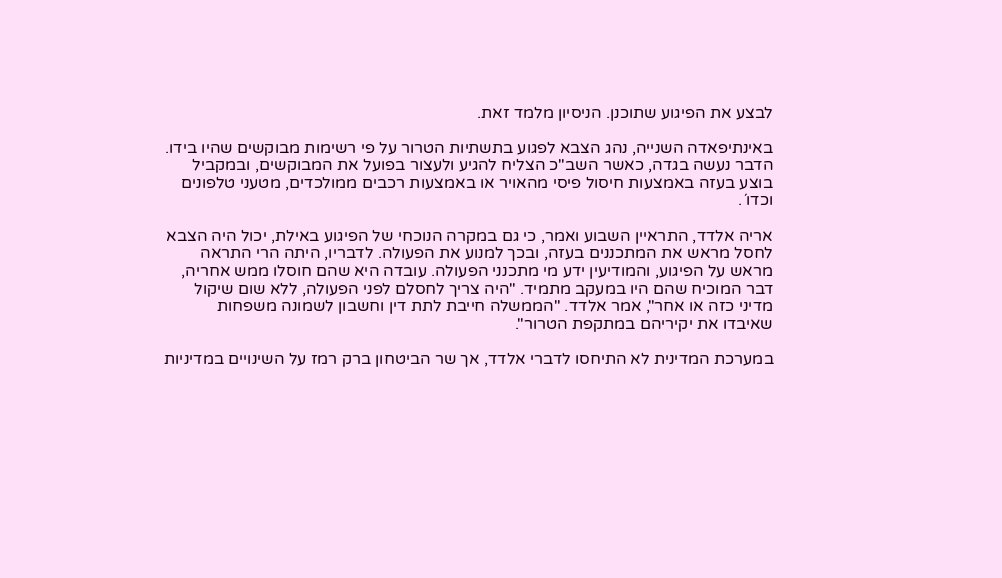לבצע את הפיגוע שתוכנן. הניסיון מלמד זאת.

באינתיפאדה השנייה, נהג הצבא לפגוע בתשתיות הטרור על פי רשימות מבוקשים שהיו בידו. הדבר נעשה בגדה, כאשר השב"כ הצליח להגיע ולעצור בפועל את המבוקשים, ובמקביל בוצע בעזה באמצעות חיסול פיסי מהאויר או באמצעות רכבים ממולכדים, מטעני טלפונים וכדו´.

אריה אלדד, התראיין השבוע ואמר, כי גם במקרה הנוכחי של הפיגוע באילת, יכול היה הצבא לחסל מראש את המתכננים בעזה, ובכך למנוע את הפעולה. לדבריו, היתה הרי התראה מראש על הפיגוע, והמודיעין ידע מי מתכנני הפעולה. עובדה היא שהם חוסלו ממש אחריה, דבר המוכיח שהם היו במעקב מתמיד. "היה צריך לחסלם לפני הפעולה, ללא שום שיקול מדיני כזה או אחר", אמר אלדד. "הממשלה חייבת לתת דין וחשבון לשמונה משפחות שאיבדו את יקיריהם במתקפת הטרור".

במערכת המדינית לא התיחסו לדברי אלדד, אך שר הביטחון ברק רמז על השינויים במדיניות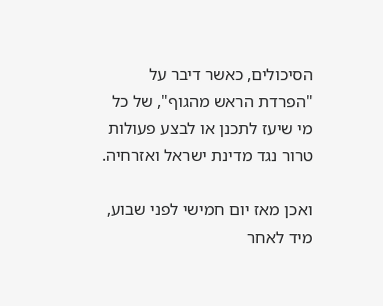הסיכולים, כאשר דיבר על "הפרדת הראש מהגוף", של כל מי שיעז לתכנן או לבצע פעולות טרור נגד מדינת ישראל ואזרחיה.

ואכן מאז יום חמישי לפני שבוע, מיד לאחר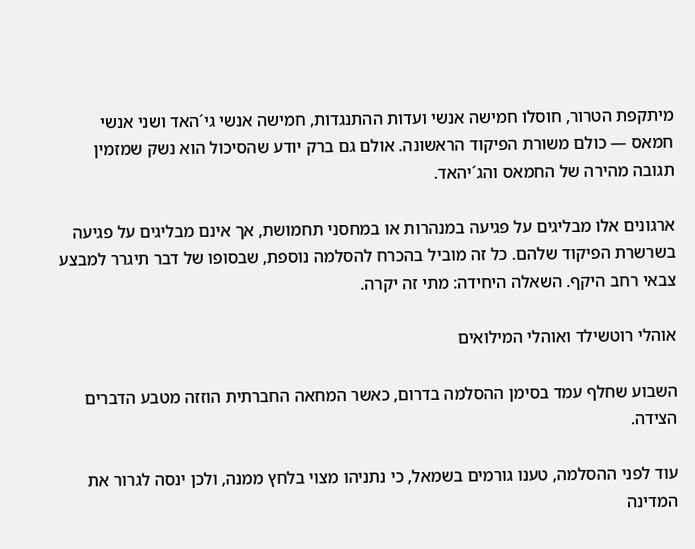מיתקפת הטרור, חוסלו חמישה אנשי ועדות ההתנגדות, חמישה אנשי גי´האד ושני אנשי חמאס — כולם משורת הפיקוד הראשונה. אולם גם ברק יודע שהסיכול הוא נשק שמזמין תגובה מהירה של החמאס והג´יהאד.

ארגונים אלו מבליגים על פגיעה במנהרות או במחסני תחמושת, אך אינם מבליגים על פגיעה בשרשרת הפיקוד שלהם. כל זה מוביל בהכרח להסלמה נוספת, שבסופו של דבר תיגרר למבצע צבאי רחב היקף. השאלה היחידה: מתי זה יקרה.

אוהלי רוטשילד ואוהלי המילואים

השבוע שחלף עמד בסימן ההסלמה בדרום, כאשר המחאה החברתית הוזזה מטבע הדברים הצידה.

עוד לפני ההסלמה, טענו גורמים בשמאל, כי נתניהו מצוי בלחץ ממנה, ולכן ינסה לגרור את המדינה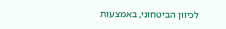לכיוון הביטחוני, באמצעות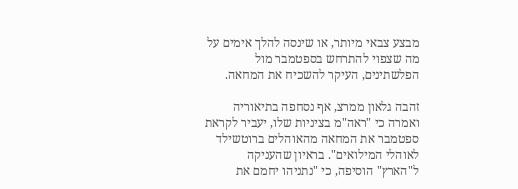מבצע צבאי מיותר, או שינסה להלך אימים על מה שצפוי להתרחש בספטמבר מול הפלשתינים, העיקר להשכיח את המחאה.

זהבה גלאון ממרצ, אף נסחפה בתיאוריה ואמרה כי "ראה"מ בציניות שלו, יעביר לקראת ספטמבר את המחאה מהאוהלים ברוטשילד לאוהלי המילואים". בראיון שהעניקה ל"הארץ" הוסיפה, כי "נתניהו יחמם את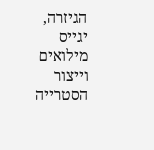הגיזרה, יגייס מילואים וייצור הסטרייה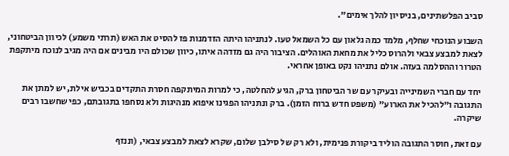סביב הפלשתינים, בניסיון להלך אימים".

השבוע הנוכחי שחלף, מלמד כמה גלאון עם כל השמאל טעו. לנתניהו היתה הזדמנות פז להסיט את האש (תרתי משמע) לכיוון הביטחוני, לצאת למבצע צבאי ולהרוס כליל את מחאת האוהלים. הציבור היה גם מזדהה איתו, כיוון שכולם היו מבינים אם היה מגיב לנוכח מיתקפת הטרור וההסלמה בעזה. אולם נתניהו נקט באופן אחראי.

יחד עם חברי השמינייה ובעיקר עם שר הביטחון ברק, הגיע להחלטה, כי למרות המיתקפה חסרת התקדים בכביש אילת, יש למתן את התגובה ו"להכיל את הארוע" (משפט חדש ברוח הזמן). ברק ונתניהו הפגינו איפוא מנהיגות ולא נסחפו בתגובתם, כפי שחשבו רבים שיקרה.

עם זאת, חוסר התגובה הוליד ביקורת פנימית, ולא רק של סילבן שלום, שקרא לצאת למבצע צבאי, (וננזף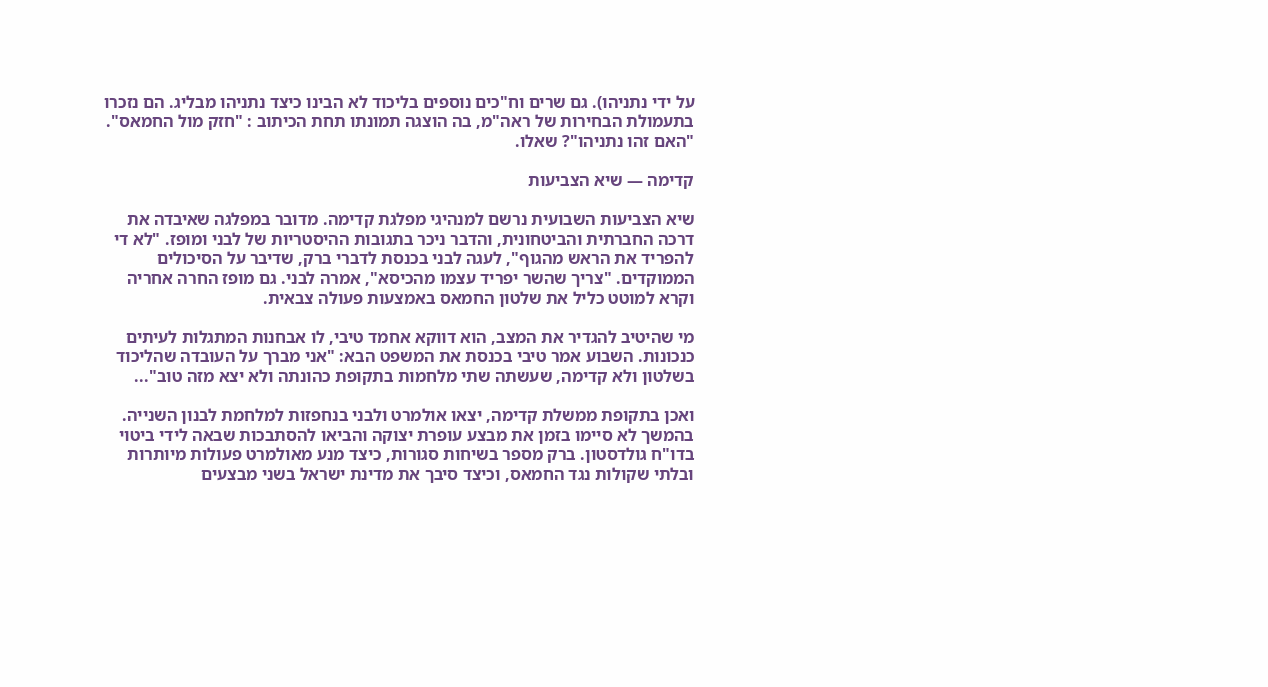על ידי נתניהו). גם שרים וח"כים נוספים בליכוד לא הבינו כיצד נתניהו מבליג. הם נזכרו בתעמולת הבחירות של ראה"מ, בה הוצגה תמונתו תחת הכיתוב : "חזק מול החמאס". "האם זהו נתניהו"? שאלו.

קדימה — שיא הצביעות

שיא הצביעות השבועית נרשם למנהיגי מפלגת קדימה. מדובר במפלגה שאיבדה את דרכה החברתית והביטחונית, והדבר ניכר בתגובות ההיסטריות של לבני ומופז. "לא די להפריד את הראש מהגוף", לעגה לבני בכנסת לדברי ברק, שדיבר על הסיכולים הממוקדים. "צריך שהשר יפריד עצמו מהכיסא", אמרה לבני. גם מופז החרה אחריה וקרא למוטט כליל את שלטון החמאס באמצעות פעולה צבאית.

מי שהיטיב להגדיר את המצב, הוא דווקא אחמד טיבי, לו אבחנות המתגלות לעיתים כנכונות. השבוע אמר טיבי בכנסת את המשפט הבא: "אני מברך על העובדה שהליכוד בשלטון ולא קדימה, שעשתה שתי מלחמות בתקופת כהונתה ולא יצא מזה טוב"...

ואכן בתקופת ממשלת קדימה, יצאו אולמרט ולבני בנחפזות למלחמת לבנון השנייה. בהמשך לא סיימו בזמן את מבצע עופרת יצוקה והביאו להסתבכות שבאה לידי ביטוי בדו"ח גולדסטון. ברק מספר בשיחות סגורות, כיצד מנע מאולמרט פעולות מיותרות ובלתי שקולות נגד החמאס, וכיצד סיבך את מדינת ישראל בשני מבצעים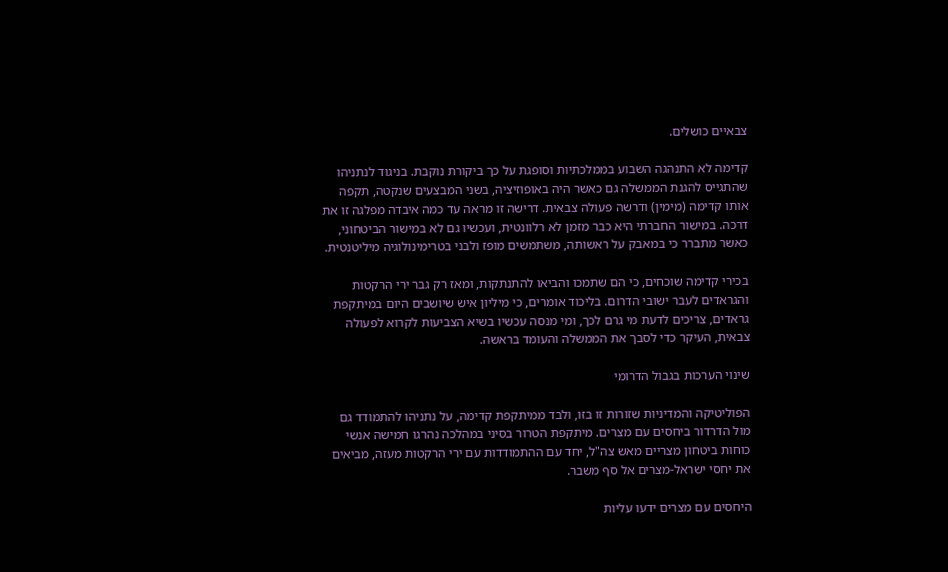צבאיים כושלים.

קדימה לא התנהגה השבוע בממלכתיות וסופגת על כך ביקורת נוקבת. בניגוד לנתניהו שהתגייס להגנת הממשלה גם כאשר היה באופוזיציה, בשני המבצעים שנקטה, תקפה אותו קדימה (מימין) ודרשה פעולה צבאית. דרישה זו מראה עד כמה איבדה מפלגה זו את דרכה. במישור החברתי היא כבר מזמן לא רלוונטית, ועכשיו גם לא במישור הביטחוני, כאשר מתברר כי במאבק על ראשותה, משתמשים מופז ולבני בטרימינולוגיה מיליטנטית.

בכירי קדימה שוכחים, כי הם שתמכו והביאו להתנתקות, ומאז רק גבר ירי הרקטות והגראדים לעבר ישובי הדרום. בליכוד אומרים, כי מיליון איש שיושבים היום במיתקפת גראדים, צריכים לדעת מי גרם לכך, ומי מנסה עכשיו בשיא הצביעות לקרוא לפעולה צבאית, העיקר כדי לסבך את הממשלה והעומד בראשה.

שינוי הערכות בגבול הדרומי

הפוליטיקה והמדיניות שזורות זו בזו, ולבד ממיתקפת קדימה, על נתניהו להתמודד גם מול הדרדור ביחסים עם מצרים. מיתקפת הטרור בסיני במהלכה נהרגו חמישה אנשי כוחות ביטחון מצריים מאש צה"ל, יחד עם ההתמודדות עם ירי הרקטות מעזה, מביאים את יחסי ישראל-מצרים אל סף משבר.

היחסים עם מצרים ידעו עליות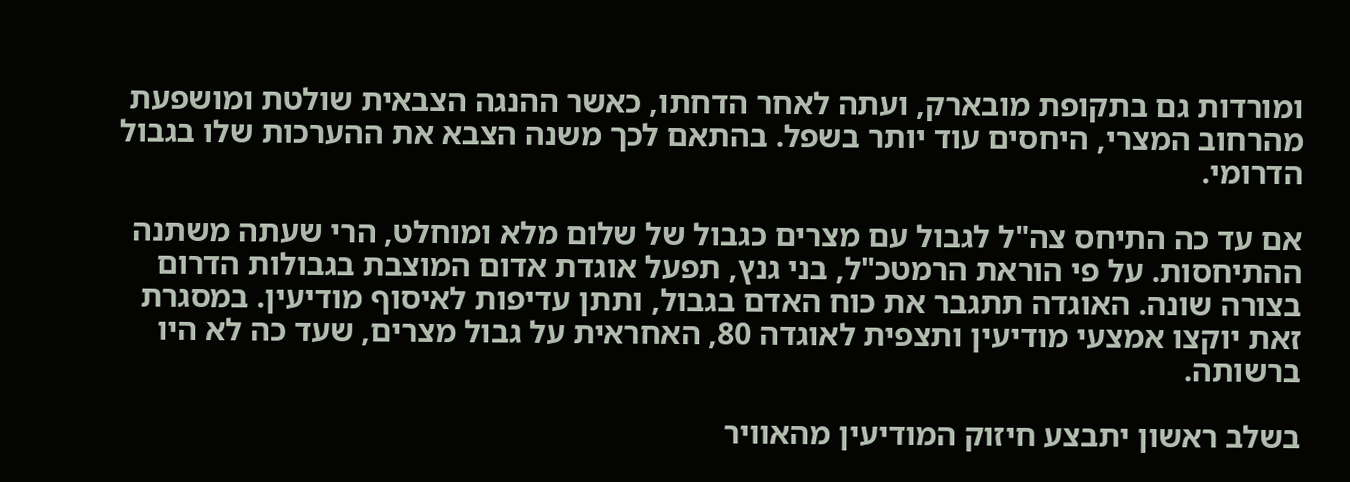ומורדות גם בתקופת מובארק, ועתה לאחר הדחתו, כאשר ההנגה הצבאית שולטת ומושפעת מהרחוב המצרי, היחסים עוד יותר בשפל. בהתאם לכך משנה הצבא את ההערכות שלו בגבול הדרומי.

אם עד כה התיחס צה"ל לגבול עם מצרים כגבול של שלום מלא ומוחלט, הרי שעתה משתנה ההתיחסות. על פי הוראת הרמטכ"ל, בני גנץ, תפעל אוגדת אדום המוצבת בגבולות הדרום בצורה שונה. האוגדה תתגבר את כוח האדם בגבול, ותתן עדיפות לאיסוף מודיעין. במסגרת זאת יוקצו אמצעי מודיעין ותצפית לאוגדה 80, האחראית על גבול מצרים, שעד כה לא היו ברשותה.

בשלב ראשון יתבצע חיזוק המודיעין מהאוויר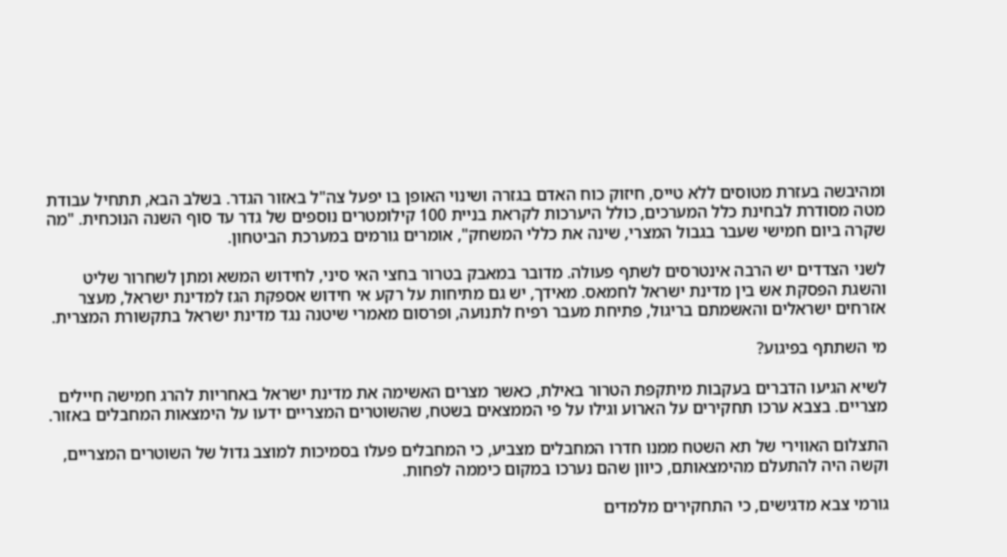ומהיבשה בעזרת מטוסים ללא טייס, חיזוק כוח האדם בגזרה ושינוי האופן בו יפעל צה"ל באזור הגדר. בשלב הבא, תתחיל עבודת מטה מסודרת לבחינת כלל המערכים, כולל היערכות לקראת בניית 100 קילומטרים נוספים של גדר עד סוף השנה הנוכחית. "מה שקרה ביום חמישי שעבר בגבול המצרי, שינה את כללי המשחק", אומרים גורמים במערכת הביטחון.

לשני הצדדים יש הרבה אינטרסים לשתף פעולה. מדובר במאבק בטרור בחצי האי סיני, לחידוש המשא ומתן לשחרור שליט והשגת הפסקת אש בין מדינת ישראל לחמאס. מאידך, יש גם מתיחות על רקע אי חידוש אספקת הגז למדינת ישראל, מעצר אזרחים ישראלים והאשמתם בריגול, פתיחת מעבר רפיח לתנועה, ופרסום מאמרי שיטנה נגד מדינת ישראל בתקשורת המצרית.

מי השתתף בפיגוע?

לשיא הגיעו הדברים בעקבות מיתקפת הטרור באילת, כאשר מצרים האשימה את מדינת ישראל באחריות להרג חמישה חיילים מצריים. בצבא ערכו תחקירים על הארוע וגילו על פי הממצאים בשטח, שהשוטרים המצריים ידעו על הימצאות המחבלים באזור.

התצלום האווירי של תא השטח ממנו חדרו המחבלים מצביע, כי המחבלים פעלו בסמיכות למוצב גדול של השוטרים המצריים, וקשה היה להתעלם מהימצאותם, כיוון שהם נערכו במקום כיממה לפחות.

גורמי צבא מדגישים, כי התחקירים מלמדים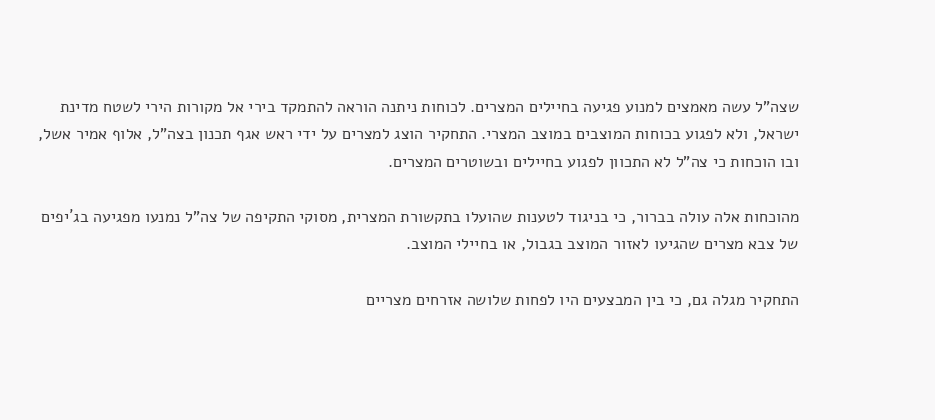שצה"ל עשה מאמצים למנוע פגיעה בחיילים המצרים. לכוחות ניתנה הוראה להתמקד בירי אל מקורות הירי לשטח מדינת ישראל, ולא לפגוע בכוחות המוצבים במוצב המצרי. התחקיר הוצג למצרים על ידי ראש אגף תכנון בצה"ל, אלוף אמיר אשל, ובו הוכחות כי צה"ל לא התכוון לפגוע בחיילים ובשוטרים המצרים.

מהוכחות אלה עולה בברור, כי בניגוד לטענות שהועלו בתקשורת המצרית, מסוקי התקיפה של צה"ל נמנעו מפגיעה בג´יפים של צבא מצרים שהגיעו לאזור המוצב בגבול, או בחיילי המוצב.

התחקיר מגלה גם, כי בין המבצעים היו לפחות שלושה אזרחים מצריים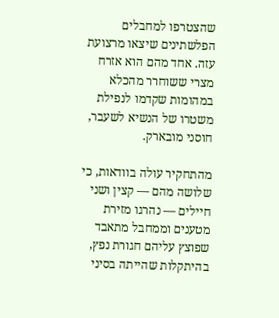שהצטרפו למחבלים הפלשתינים שיצאו מרצועת עזה. אחד מהם הוא אזרח מצרי ששוחרר מהכלא במהומות שקדמו לנפילת משטרו של הנשיא לשעבר, חוסני מובארק.

מהתחקיר עולה בוודאות, כי שלושה מהם — קצין ושני חיילים — נהרגו מזירת מטענים וממחבל מתאבד שפוצץ עליהם חגורת נפץ, בהיתקלות שהייתה בסיני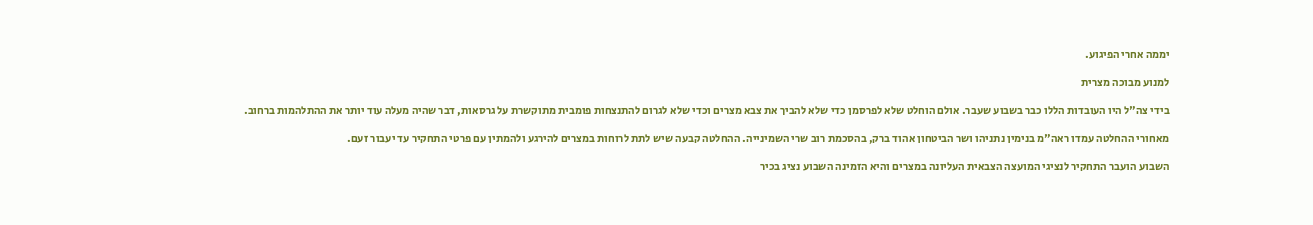יממה אחרי הפיגוע.

למנוע מבוכה מצרית

בידי צה"ל היו העובדות הללו כבר בשבוע שעבר. אולם הוחלט שלא לפרסמן כדי שלא להביך את צבא מצרים וכדי שלא לגרום להתנצחות פומבית מתוקשרת על גרסאות, דבר שהיה מעלה עוד יותר את ההתלהמות ברחוב.

מאחורי ההחלטה עמדו ראה"מ בנימין נתניהו ושר הביטחון אהוד ברק, בהסכמת רוב שרי השמינייה. ההחלטה קבעה שיש לתת לרוחות במצרים להירגע ולהמתין עם פרטי התחקיר עד יעבור זעם.

השבוע הועבר התחקיר לנציגי המועצה הצבאית העליונה במצרים והיא הזמינה השבוע נציג בכיר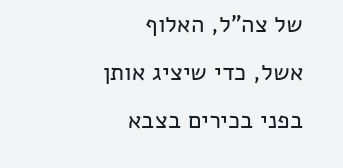של צה"ל, האלוף אשל, כדי שיציג אותן בפני בכירים בצבא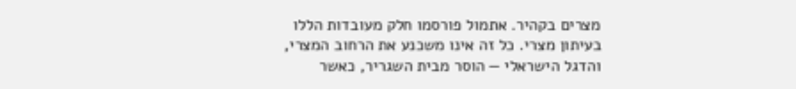מצרים בקהיר. אתמול פורסמו חלק מעובדות הללו בעיתון מצרי. כל זה אינו משכנע את הרחוב המצרי, והדגל הישראלי — הוסר מבית השגריר, כאשר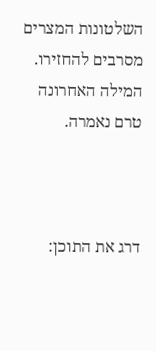השלטונות המצרים מסרבים להחזירו. המילה האחרונה טרם נאמרה.



דרג את התוכן: